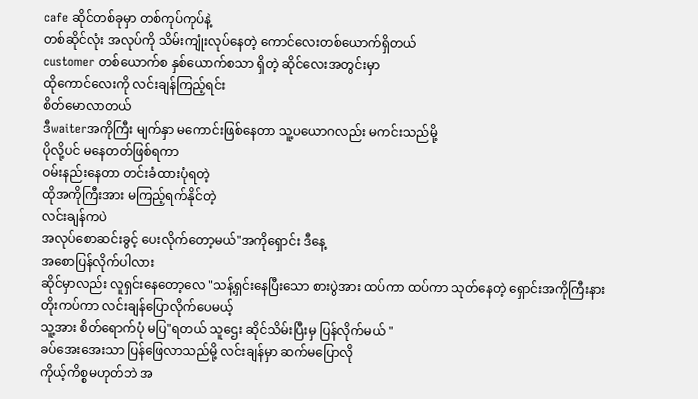cafe ဆိုင်တစ်ခုမှာ တစ်ကုပ်ကုပ်နဲ့
တစ်ဆိုင်လုံး အလုပ်ကို သိမ်းကျုံးလုပ်နေတဲ့ ကောင်လေးတစ်ယောက်ရှိတယ်
customer တစ်ယောက်စ နှစ်ယောက်စသာ ရှိတဲ့ ဆိုင်လေးအတွင်းမှာ
ထိုကောင်လေးကို လင်းချန်ကြည့်ရင်း
စိတ်မောလာတယ်
ဒီwaiterအကိုကြီး မျက်နှာ မကောင်းဖြစ်နေတာ သူ့ပယောဂလည်း မကင်းသည်မို့
ပိုလို့ပင် မနေတတ်ဖြစ်ရကာ
ဝမ်းနည်းနေတာ တင်းခံထားပုံရတဲ့
ထိုအကိုကြီးအား မကြည့်ရက်နိုင်တဲ့
လင်းချန်ကပဲ
အလုပ်စောဆင်းခွင့် ပေးလိုက်တော့မယ်"အကိုရှောင်း ဒီနေ့
အစောပြန်လိုက်ပါလား
ဆိုင်မှာလည်း လူရှင်းနေတော့လေ "သန့်ရှင်းနေပြီးသော စားပွဲအား ထပ်ကာ ထပ်ကာ သုတ်နေတဲ့ ရှောင်းအကိုကြီးနား
တိုးကပ်ကာ လင်းချန်ပြောလိုက်ပေမယ့်
သူ့အား စိတ်ရောက်ပုံ မပြ"ရတယ် သူဌေး ဆိုင်သိမ်းပြီးမှ ပြန်လိုက်မယ် "
ခပ်အေးအေးသာ ပြန်ဖြေလာသည်မို့ လင်းချန်မှာ ဆက်မပြောလို
ကိုယ့်ကိစ္စမဟုတ်ဘဲ အ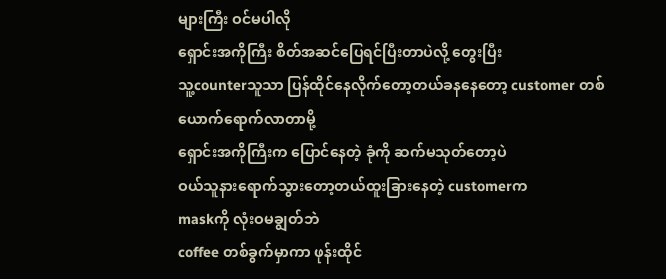များကြီး ဝင်မပါလို
ရှောင်းအကိုကြီး စိတ်အဆင်ပြေရင်ပြီးတာပဲလို့ တွေးပြီး
သူ့counterသူသာ ပြန်ထိုင်နေလိုက်တော့တယ်ခနနေတော့ customer တစ်ယောက်ရောက်လာတာမို့
ရှောင်းအကိုကြီးက ပြောင်နေတဲ့ ခုံကို ဆက်မသုတ်တော့ပဲ
ဝယ်သူနားရောက်သွားတော့တယ်ထူးခြားနေတဲ့ customerက
maskကို လုံးဝမချွတ်ဘဲ
coffee တစ်ခွက်မှာကာ ဖုန်းထိုင်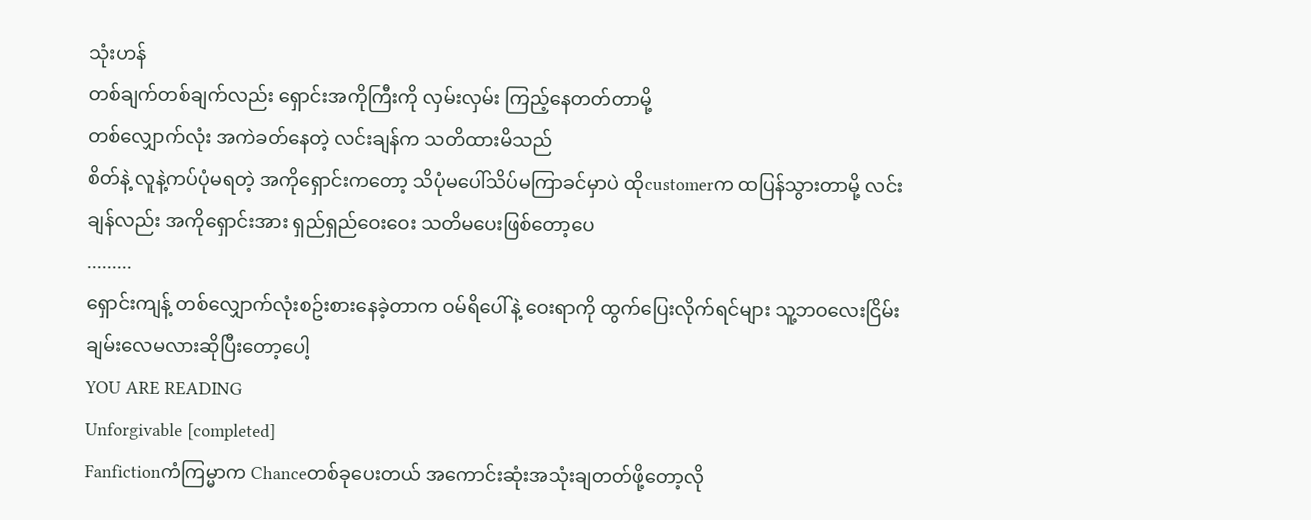သုံးဟန်
တစ်ချက်တစ်ချက်လည်း ရှောင်းအကိုကြီးကို လှမ်းလှမ်း ကြည့်နေတတ်တာမို့
တစ်လျှောက်လုံး အကဲခတ်နေတဲ့ လင်းချန်က သတိထားမိသည်
စိတ်နဲ့ လူနဲ့ကပ်ပုံမရတဲ့ အကိုရှောင်းကတော့ သိပုံမပေါ်သိပ်မကြာခင်မှာပဲ ထိုcustomerက ထပြန်သွားတာမို့ လင်းချန်လည်း အကိုရှောင်းအား ရှည်ရှည်ဝေးဝေး သတိမပေးဖြစ်တော့ပေ
.........
ရှောင်းကျန့် တစ်လျှောက်လုံးစဥ်းစားနေခဲ့တာက ဝမ်ရိပေါ်နဲ့ ဝေးရာကို ထွက်ပြေးလိုက်ရင်များ သူ့ဘဝလေးငြိမ်းချမ်းလေမလားဆိုပြီးတော့ပေါ့
YOU ARE READING
Unforgivable [completed]
Fanfictionကံကြမ္မာက Chanceတစ်ခုပေးတယ် အကောင်းဆုံးအသုံးချတတ်ဖို့တော့လို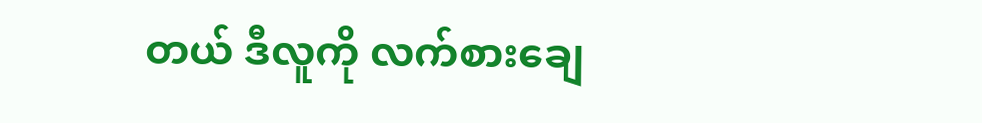တယ် ဒီလူကို လက်စားချေ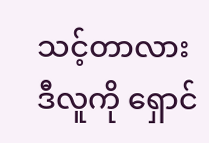သင့်တာလား ဒီလူကို ရှောင်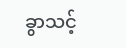ခွာသင့်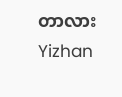တာလား Yizhan